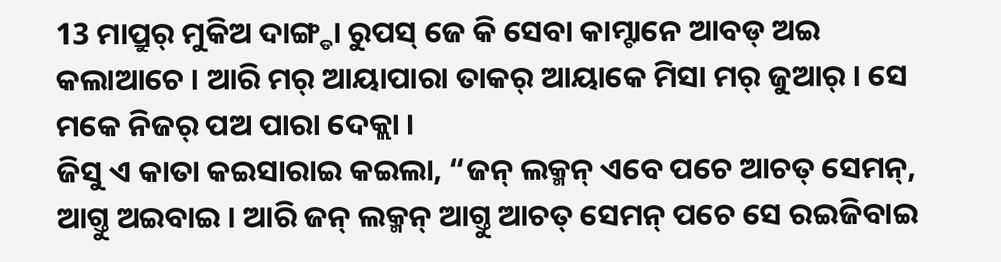13 ମାପ୍ରୁର୍ ମୁକିଅ ଦାଙ୍ଗ୍ଡା ରୁପସ୍ ଜେ କି ସେବା କାମ୍ଟାନେ ଆବଡ୍ ଅଇ କଲାଆଚେ । ଆରି ମର୍ ଆୟାପାରା ତାକର୍ ଆୟାକେ ମିସା ମର୍ ଜୁଆର୍ । ସେ ମକେ ନିଜର୍ ପଅ ପାରା ଦେକ୍ଲା ।
ଜିସୁ ଏ କାତା କଇସାରାଇ କଇଲା, “ଜନ୍ ଲକ୍ମନ୍ ଏବେ ପଚେ ଆଚତ୍ ସେମନ୍, ଆଗ୍ତୁ ଅଇବାଇ । ଆରି ଜନ୍ ଲକ୍ମନ୍ ଆଗ୍ତୁ ଆଚତ୍ ସେମନ୍ ପଚେ ସେ ରଇଜିବାଇ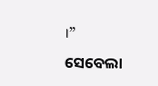।”
ସେବେଲା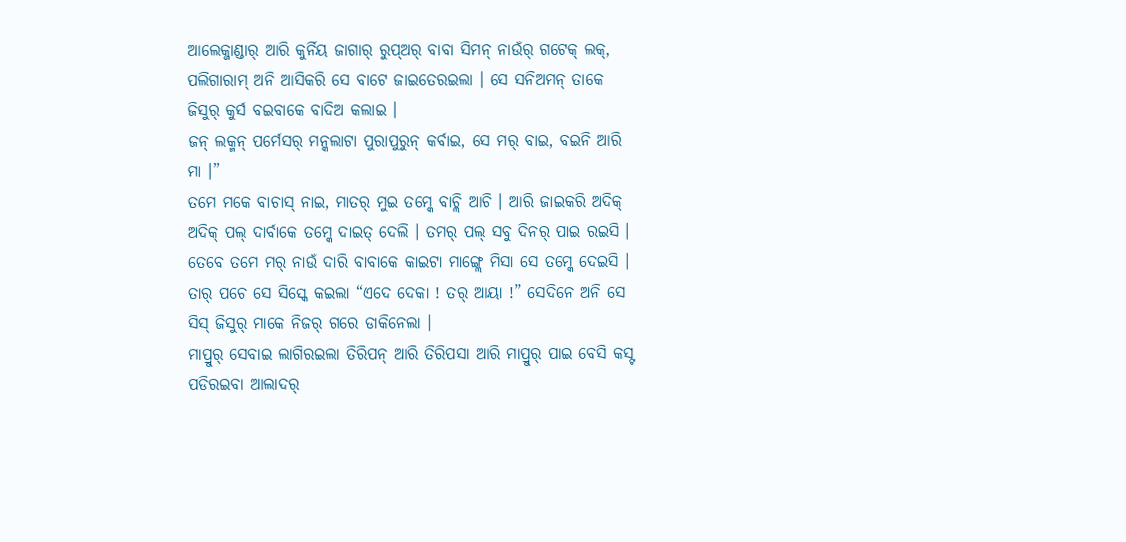ଆଲେକ୍ଜାଣ୍ଡାର୍ ଆରି କୁର୍ନିୟ ଜାଗାର୍ ରୁପ୍ଅର୍ ବାବା ସିମନ୍ ନାଉଁର୍ ଗଟେକ୍ ଲକ୍, ପଲିଗାରାମ୍ ଅନି ଆସିକରି ସେ ବାଟେ ଜାଇତେରଇଲା । ସେ ସନିଅମନ୍ ତାକେ ଜିସୁର୍ କୁର୍ସ ବଇବାକେ ବାଦିଅ କଲାଇ ।
ଜନ୍ ଲକ୍ମନ୍ ପର୍ମେସର୍ ମନ୍କଲାଟା ପୁରାପୁରୁନ୍ କର୍ବାଇ, ସେ ମର୍ ବାଇ, ବଇନି ଆରି ମା ।”
ତମେ ମକେ ବାଚାସ୍ ନାଇ, ମାତର୍ ମୁଇ ତମ୍କେ ବାଚ୍ଲି ଆଚି । ଆରି ଜାଇକରି ଅଦିକ୍ ଅଦିକ୍ ପଲ୍ ଦାର୍ବାକେ ତମ୍କେ ଦାଇତ୍ ଦେଲି । ତମର୍ ପଲ୍ ସବୁ ଦିନର୍ ପାଇ ରଇସି । ତେବେ ତମେ ମର୍ ନାଉଁ ଦାରି ବାବାକେ କାଇଟା ମାଙ୍ଗ୍ଲେ ମିସା ସେ ତମ୍କେ ଦେଇସି ।
ତାର୍ ପଚେ ସେ ସିସ୍କେ କଇଲା “ଏଦେ ଦେକା ! ତର୍ ଆୟା !” ସେଦିନେ ଅନି ସେ ସିସ୍ ଜିସୁର୍ ମାକେ ନିଜର୍ ଗରେ ଡାକିନେଲା ।
ମାପ୍ରୁର୍ ସେବାଇ ଲାଗିରଇଲା ତିରିପନ୍ ଆରି ତିରିପସା ଆରି ମାପ୍ରୁର୍ ପାଇ ବେସି କସ୍ଟ ପଡିରଇବା ଆଲାଦର୍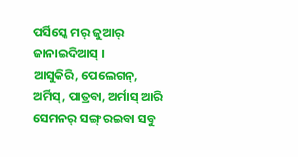ପର୍ସିସ୍କେ ମର୍ ଜୁଆର୍ ଜାନାଇଦିଆସ୍ ।
ଆସୁକିରି, ପେଲେଗନ୍, ଅର୍ମିସ୍, ପାତ୍ରବା, ଅର୍ମାସ୍ ଆରି ସେମନର୍ ସଙ୍ଗ୍ ରଇବା ସବୁ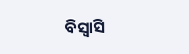ବିସ୍ବାସି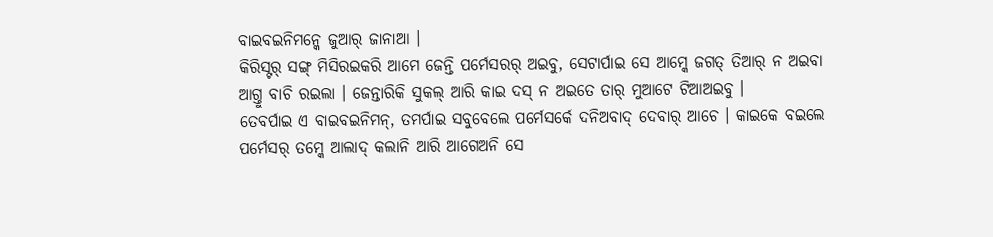ବାଇବଇନିମନ୍କେ ଜୁଆର୍ ଜାନାଆ ।
କିରିସ୍ଟର୍ ସଙ୍ଗ୍ ମିସିରଇକରି ଆମେ ଜେନ୍ତି ପର୍ମେସରର୍ ଅଇବୁ, ସେଟାର୍ପାଇ ସେ ଆମ୍କେ ଜଗତ୍ ତିଆର୍ ନ ଅଇବା ଆଗ୍ତୁ ବାଚି ରଇଲା । ଜେନ୍ତାରିକି ସୁକଲ୍ ଆରି କାଇ ଦସ୍ ନ ଅଇତେ ତାର୍ ମୁଆଟେ ଟିଆଅଇବୁ ।
ତେବର୍ପାଇ ଏ ବାଇବଇନିମନ୍, ତମର୍ପାଇ ସବୁବେଲେ ପର୍ମେସର୍କେ ଦନିଅବାଦ୍ ଦେବାର୍ ଆଚେ । କାଇକେ ବଇଲେ ପର୍ମେସର୍ ତମ୍କେ ଆଲାଦ୍ କଲାନି ଆରି ଆଗେଅନି ସେ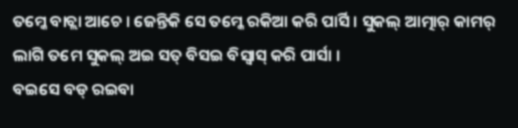ତମ୍କେ ବାଚ୍ଲା ଆଚେ । ଜେନ୍ତିକି ସେ ତମ୍କେ ରକିଆ କରି ପାର୍ସି । ସୁକଲ୍ ଆତ୍ମାର୍ କାମର୍ ଲାଗି ତମେ ସୁକଲ୍ ଅଇ ସତ୍ ବିସଇ ବିସ୍ବାସ୍ କରି ପାର୍ସା ।
ବଇସେ ବଡ୍ ରଇବା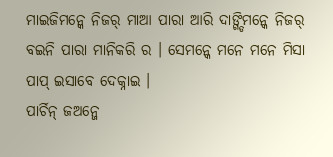ମାଇଜିମନ୍କେ ନିଜର୍ ମାଆ ପାରା ଆରି ଦାଙ୍ଗ୍ଡିମନ୍କେ ନିଜର୍ ବଇନି ପାରା ମାନିକରି ର । ସେମନ୍କେ ମନେ ମନେ ମିସା ପାପ୍ ଇସାବେ ଦେକ୍ନାଇ ।
ପାର୍ଚିନ୍ ଜଅନ୍ଜେ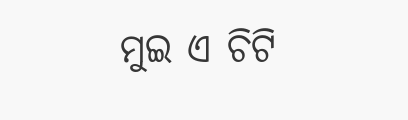ମୁଇ ଏ ଚିଟି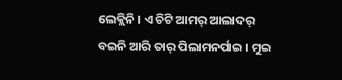ଲେକ୍ଲିନି । ଏ ଚିଟି ଆମର୍ ଆଲାଦର୍ ବଇନି ଆରି ତାର୍ ପିଲାମନର୍ପାଇ । ମୁଇ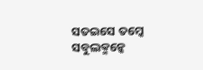ସତଇସେ ତମ୍କେ ସବୁଲକ୍ମନ୍କେ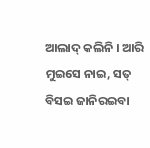ଆଲାଦ୍ କଲିନି । ଆରି ମୁଇସେ ନାଇ, ସତ୍ ବିସଇ ଜାନିରଇବା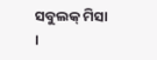ସବୁଲକ୍ ମିସା ।